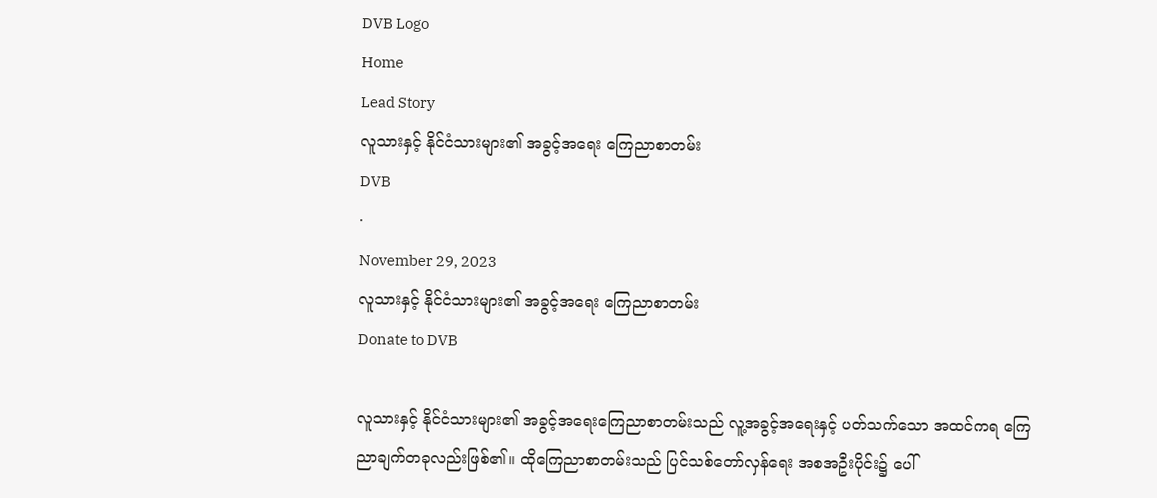DVB Logo
Home
Lead Story
လူသားနှင့် နိုင်ငံသားများ၏ အခွင့်အရေး ကြေညာစာတမ်း
DVB
·
November 29, 2023
လူသားနှင့် နိုင်ငံသားများ၏ အခွင့်အရေး ကြေညာစာတမ်း
Donate to DVB

လူသားနှင့် နိုင်ငံသားများ၏ အခွင့်အရေးကြေညာစာတမ်းသည် လူ့အခွင့်အရေးနှင့် ပတ်သက်သော အထင်ကရ ကြေညာချက်တခုလည်းဖြစ်၏။ ထိုကြေညာစာတမ်းသည် ပြင်သစ်တော်လှန်ရေး အစအဦးပိုင်း၌ ပေါ်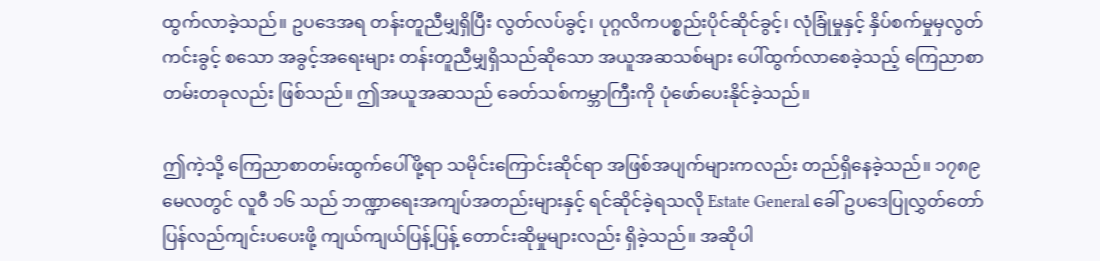ထွက်လာခဲ့သည်။ ဥပဒေအရ တန်းတူညီမျှရှိပြီး လွတ်လပ်ခွင့်၊ ပုဂ္ဂလိကပစ္စည်းပိုင်ဆိုင်ခွင့်၊ လုံခြုံမှုနှင့် နှိပ်စက်မှုမှလွတ်ကင်းခွင့် စသော အခွင့်အရေးများ တန်းတူညီမျှရှိသည်ဆိုသော အယူအဆသစ်များ ပေါ်ထွက်လာစေခဲ့သည့် ကြေညာစာတမ်းတခုလည်း ဖြစ်သည်။ ဤအယူအဆသည် ခေတ်သစ်ကမ္ဘာကြီးကို ပုံဖော်ပေးနိုင်ခဲ့သည်။

ဤကဲ့သို့ ကြေညာစာတမ်းထွက်ပေါ်ဖို့ရာ သမိုင်းကြောင်းဆိုင်ရာ အဖြစ်အပျက်များကလည်း တည်ရှိနေခဲ့သည်။ ၁၇၈၉ မေလတွင် လူဝီ ၁၆ သည် ဘဏ္ဍာရေးအကျပ်အတည်းများနှင့် ရင်ဆိုင်ခဲ့ရသလို Estate General ခေါ် ဥပဒေပြုလွှတ်တော် ပြန်လည်ကျင်းပပေးဖို့ ကျယ်ကျယ်ပြန့်ပြန့် တောင်းဆိုမှုများလည်း ရှိခဲ့သည်။ အဆိုပါ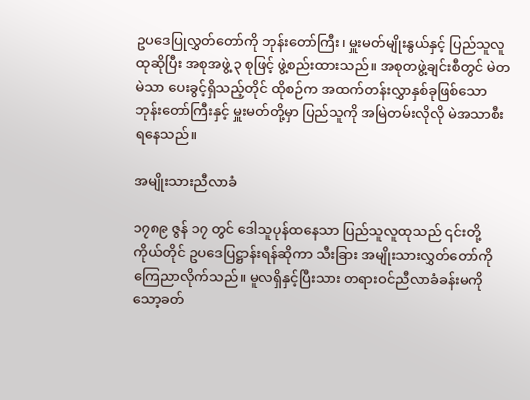ဥပဒေပြုလွှတ်တော်ကို ဘုန်းတော်ကြီး၊ မှူးမတ်မျိုးနွယ်နှင့် ပြည်သူလူထုဆိုပြီး အစုအဖွဲ့ ၃ စုဖြင့် ဖွဲ့စည်းထားသည်။ အစုတဖွဲ့ချင်းစီတွင် မဲတမဲသာ ပေးခွင့်ရှိသည့်တိုင် ထိုစဉ်က အထက်တန်းလွှာနှစ်ခုဖြစ်သော ဘုန်းတော်ကြီးနှင့် မှူးမတ်တို့မှာ ပြည်သူကို အမြဲတမ်းလိုလို မဲအသာစီးရနေသည်။

အမျိုးသားညီလာခံ

၁၇၈၉ ဇွန် ၁၇ တွင် ဒေါသူပုန်ထနေသာ ပြည်သူလူထုသည် ၎င်းတို့ကိုယ်တိုင် ဥပဒေပြဋ္ဌာန်းရန်ဆိုကာ သီးခြား အမျိုးသားလွှတ်တော်ကို ကြေညာလိုက်သည်။ မူလရှိနှင့်ပြီးသား တရားဝင်ညီလာခံခန်းမကို သော့ခတ်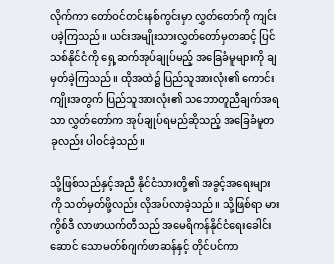လိုက်ကာ တော်ဝင်တင်းနစ်ကွင်းမှာ လွှတ်တော်ကို ကျင်းပခဲ့ကြသည်။ ယင်းအမျိုးသားလွှတ်တော်မှတဆင့် ပြင်သစ်နိုင်ငံကို ရှေ့ဆက်အုပ်ချုပ်မည့် အခြေခံမူများကို ချမှတ်ခဲ့ကြသည်။ ထိုအထဲ၌ ပြည်သူအားလုံး၏ ကောင်းကျိုးအတွက် ပြည်သူအားလုံး၏ သဘောတူညီချက်အရသာ လွှတ်တော်က အုပ်ချုပ်ရမည်ဆိုသည့် အခြေခံမူတခုလည်း ပါဝင်ခဲ့သည်။

သို့ဖြစ်သည်နှင့်အညီ နိုင်ငံသားတို့၏ အခွင့်အရေးများကို သတ်မှတ်ဖို့လည်း လိုအပ်လာခဲ့သည်။ သို့ဖြစ်ရာ မားကွိစ်ဒီ လာဖာယက်တီသည် အမေရိကန်နိုင်ငံရေးခေါင်းဆောင် သောမတ်စ်ဂျက်ဖာဆန်နှင့် တိုင်ပင်ကာ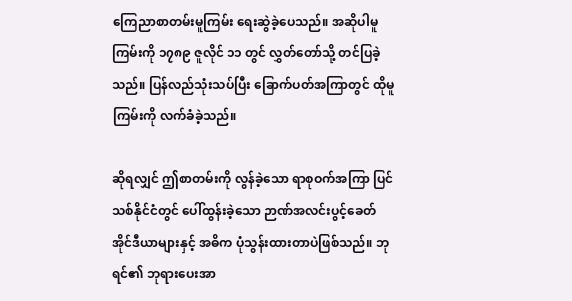ကြေညာစာတမ်းမူကြမ်း ရေးဆွဲခဲ့ပေသည်။ အဆိုပါမူကြမ်းကို ၁၇၈၉ ဇူလိုင် ၁၁ တွင် လွှတ်တော်သို့ တင်ပြခဲ့သည်။ ပြန်လည်သုံးသပ်ပြီး ခြောက်ပတ်အကြာတွင် ထိုမူကြမ်းကို လက်ခံခဲ့သည်။

ဆိုရလျှင် ဤစာတမ်းကို လွန်ခဲ့သော ရာစုဝက်အကြာ ပြင်သစ်နိုင်ငံတွင် ပေါ်ထွန်းခဲ့သော ဉာဏ်အလင်းပွင့်ခေတ် အိုင်ဒီယာများနှင့် အဓိက ပုံသွန်းထားတာပဲဖြစ်သည်။ ဘုရင်၏ ဘုရားပေးအာ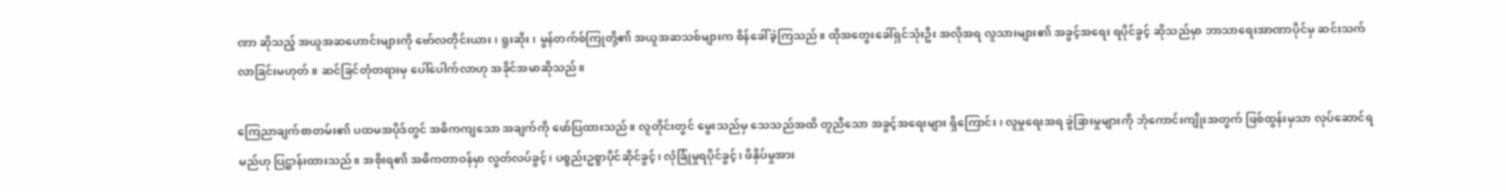ဏာ ဆိုသည့် အယူအဆဟောင်းများကို ဗော်လတိုင်းယား၊ ရူးဆိုး၊ မွန်တက်စ်ကြုတို့၏ အယူအဆသစ်များက စိန်ခေါ်ခဲ့ကြသည်။ ထိုအတွေးခေါ်ရှင်သုံးဦး အလိုအရ လူသားများ၏ အခွင့်အရေး ရပိုင်ခွင့် ဆိုသည်မှာ ဘာသာရေးအာဏာပိုင်မှ ဆင်းသက်လာခြင်းမဟုတ်။ ဆင်ခြင်တုံတရားမှ ပေါ်ပေါက်လာဟု အခိုင်အမာဆိုသည်။

ကြေညာချက်စာတမ်း၏ ပထမအပိုဒ်တွင် အဓိကကျသော အချက်ကို ဖော်ပြထားသည်။ လူတိုင်းတွင် မွေးသည်မှ သေသည်အထိ တူညီသော အခွင့်အရေးများ ရှိကြောင်း၊ လူမှုရေးအရ ခွဲခြားမှုများကို ဘုံကောင်းကျိုးအတွက် ဖြစ်ထွန်းမှသာ လုပ်ဆောင်ရမည်ဟု ပြဋ္ဌာန်းထားသည်။ အစိုးရ၏ အဓိကတာဝန်မှာ လွတ်လပ်ခွင့်၊ ပစ္စည်းဥစ္စာပိုင်ဆိုင်ခွင့်၊ လုံခြုံမှုရပိုင်ခွင့်၊ ဖိနှိပ်မှုအား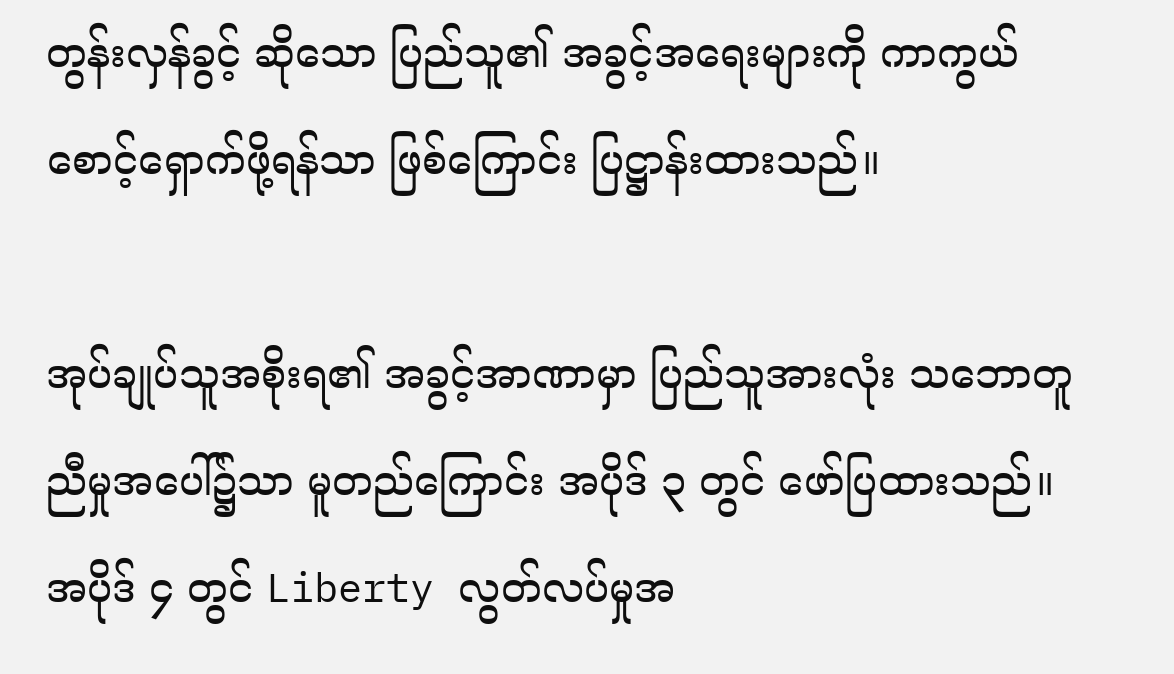တွန်းလှန်ခွင့် ဆိုသော ပြည်သူ၏ အခွင့်အရေးများကို ကာကွယ်စောင့်ရှောက်ဖို့ရန်သာ ဖြစ်ကြောင်း ပြဋ္ဌာန်းထားသည်။

အုပ်ချုပ်သူအစိုးရ၏ အခွင့်အာဏာမှာ ပြည်သူအားလုံး သဘောတူညီမှုအပေါ်၌သာ မူတည်ကြောင်း အပိုဒ် ၃ တွင် ဖော်ပြထားသည်။ အပိုဒ် ၄ တွင် Liberty လွတ်လပ်မှုအ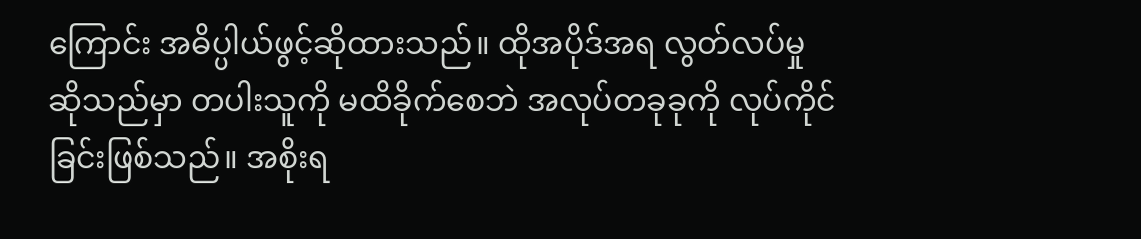ကြောင်း အဓိပ္ပါယ်ဖွင့်ဆိုထားသည်။ ထိုအပိုဒ်အရ လွတ်လပ်မှုဆိုသည်မှာ တပါးသူကို မထိခိုက်စေဘဲ အလုပ်တခုခုကို လုပ်ကိုင်ခြင်းဖြစ်သည်။ အစိုးရ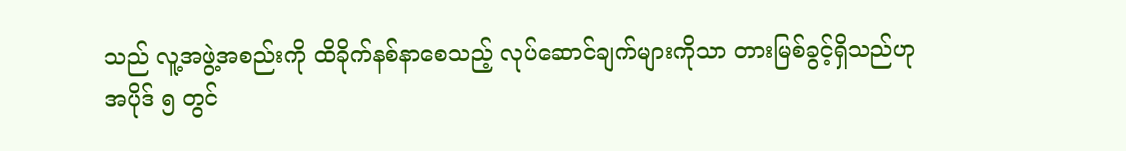သည် လူ့အဖွဲ့အစည်းကို ထိခိုက်နစ်နာစေသည့် လုပ်ဆောင်ချက်များကိုသာ တားမြစ်ခွင့်ရှိသည်ဟု အပိုဒ် ၅ တွင်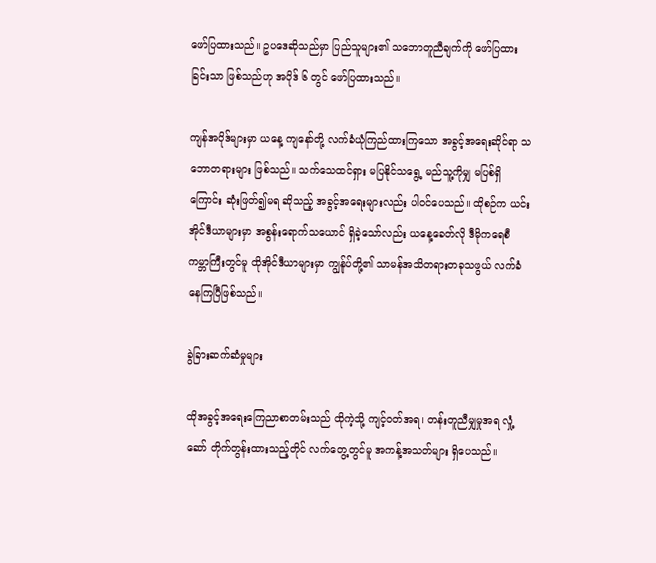ဖော်ပြထားသည်။ ဥပဒေဆိုသည်မှာ ပြည်သူများ၏ သဘောတူညီချက်ကို ဖော်ပြထားခြင်းသာ ဖြစ်သည်ဟု အပိုဒ် ၆ တွင် ဖော်ပြထားသည်။

ကျန်အပိုဒ်များမှာ ယနေ့ ကျနော်တို့ လက်ခံယုံကြည်ထားကြသော အခွင့်အရေးဆိုင်ရာ သဘောတရားများ ဖြစ်သည်။ သက်သေထင်ရှား မပြနိုင်သရွေ့ မည်သူ့ကိုမျှ မပြစ်ရှိကြောင်း ဆုံးဖြတ်၍မရ ဆိုသည့် အခွင့်အရေးများလည်း ပါဝင်ပေသည်။ ထိုစဉ်က ယင်းအိုင်ဒီယာများမှာ အစွန်းရောက်သယောင် ရှိခဲ့သော်လည်း ယနေ့ခေတ်လို ဒီမိုကရေစီ ကမ္ဘာကြီးတွင်မူ ထိုအိုင်ဒီယာများမှာ ကျွန်ုပ်တို့၏ သာမန်အသိတရားတခုသဖွယ် လက်ခံနေကြပြီဖြစ်သည်။

ခွဲခြားဆက်ဆံမှုများ

ထိုအခွင့်အရေးကြေညာစာတမ်းသည် ထိုကဲ့သို့ ကျင့်ဝတ်အရ၊ တန်းတူညီမျှမှုအရ လှုံ့ဆော် တိုက်တွန်းထားသည့်တိုင် လက်တွေ့တွင်မူ အကန့်အသတ်များ ရှိပေသည်။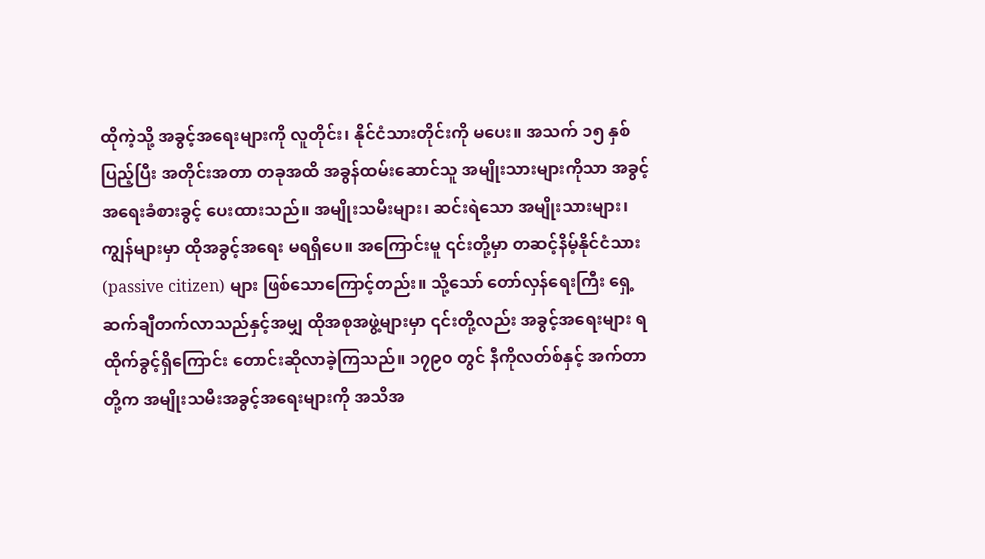ထိုကဲ့သို့ အခွင့်အရေးများကို လူတိုင်း၊ နိုင်ငံသားတိုင်းကို မပေး။ အသက် ၁၅ နှစ်ပြည့်ပြီး အတိုင်းအတာ တခုအထိ အခွန်ထမ်းဆောင်သူ အမျိုးသားများကိုသာ အခွင့်အရေးခံစားခွင့် ပေးထားသည်။ အမျိုးသမီးများ၊ ဆင်းရဲသော အမျိုးသားများ၊ ကျွန်များမှာ ထိုအခွင့်အရေး မရရှိပေ။ အကြောင်းမူ ၎င်းတို့မှာ တဆင့်နိမ့်နိုင်ငံသား (passive citizen) များ ဖြစ်သောကြောင့်တည်း။ သို့သော် တော်လှန်ရေးကြီး ရှေ့ဆက်ချီတက်လာသည်နှင့်အမျှ ထိုအစုအဖွဲ့များမှာ ၎င်းတို့လည်း အခွင့်အရေးများ ရထိုက်ခွင့်ရှိကြောင်း တောင်းဆိုလာခဲ့ကြသည်။ ၁၇၉၀ တွင် နီကိုလတ်စ်နှင့် အက်တာတို့က အမျိုးသမီးအခွင့်အရေးများကို အသိအ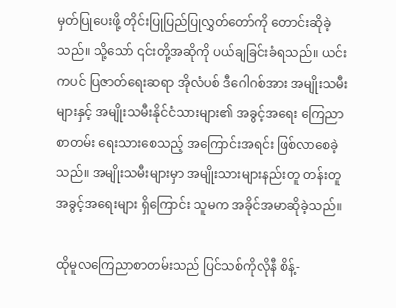မှတ်ပြုပေးဖို့ တိုင်းပြုပြည်ပြုလွှတ်တော်ကို တောင်းဆိုခဲ့သည်။ သို့သော် ၎င်းတို့အဆိုကို ပယ်ချခြင်းခံရသည်။ ယင်းကပင် ပြဇာတ်ရေးဆရာ အိုလံပစ် ဒီဂေါဂစ်အား အမျိုးသမီးများနှင့် အမျိုးသမီးနိုင်ငံသားများ၏ အခွင့်အရေး ကြေညာစာတမ်း ရေးသားစေသည့် အကြောင်းအရင်း ဖြစ်လာစေခဲ့သည်။ အမျိုးသမီးများမှာ အမျိုးသားများနည်းတူ တန်းတူအခွင့်အရေးများ ရှိကြောင်း သူမက အခိုင်အမာဆိုခဲ့သည်။

ထိုမူလကြေညာစာတမ်းသည် ပြင်သစ်ကိုလိုနီ စိန့်-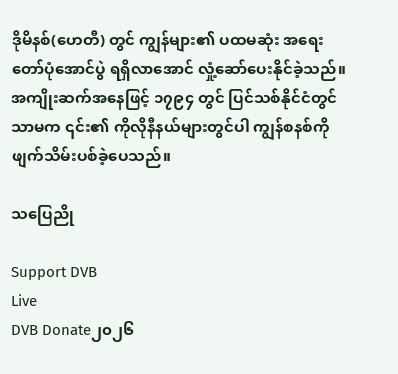ဒိုမိနစ်(ဟေတီ) တွင် ကျွန်များ၏ ပထမဆုံး အရေးတော်ပုံအောင်ပွဲ ရရှိလာအောင် လှုံ့ဆော်ပေးနိုင်ခဲ့သည်။ အကျိုးဆက်အနေဖြင့် ၁၇၉၄ တွင် ပြင်သစ်နိုင်ငံတွင်သာမက ၎င်း၏ ကိုလိုနီနယ်များတွင်ပါ ကျွန်စနစ်ကို ဖျက်သိမ်းပစ်ခဲ့ပေသည်။

သပြေညို

Support DVB
Live
DVB Donate၂၀၂၆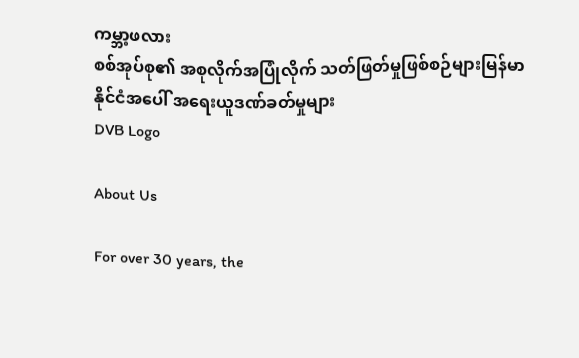ကမ္ဘာ့ဖလား
စစ်အုပ်စု၏ အစုလိုက်အပြုံလိုက် သတ်ဖြတ်မှုဖြစ်စဉ်များမြန်မာနိုင်ငံအပေါ် အရေးယူဒဏ်ခတ်မှုများ
DVB Logo

About Us

For over 30 years, the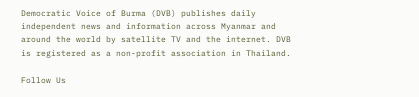Democratic Voice of Burma (DVB) publishes daily independent news and information across Myanmar and around the world by satellite TV and the internet. DVB is registered as a non-profit association in Thailand.

Follow Us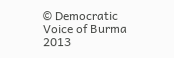© Democratic Voice of Burma 2013